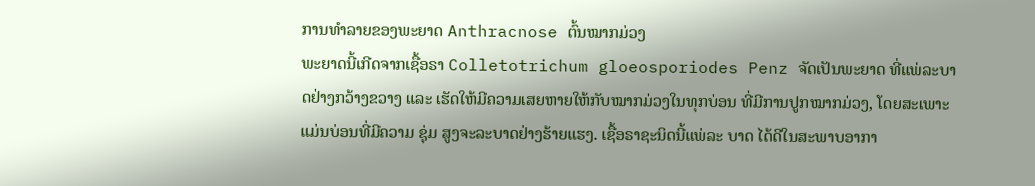ການທຳລາຍຂອງພະຍາດ Anthracnose ຕົ້ນໝາກມ່ວງ
ພະຍາດນີ້ເກີດຈາກເຊື້ອຣາ Colletotrichum gloeosporiodes Penz ຈັດເປັນພະຍາດ ທີ່ແພ່ລະບາດຢ່າງກວ້າງຂວາງ ແລະ ເຮັດໃຫ້ມີຄວາມເສຍຫາຍໃຫ້ກັບໝາກມ່ວງໃນທຸກບ່ອນ ທີ່ມີການປູກໝາກມ່ວງ, ໂດຍສະເພາະແມ່ນບ່ອນທີ່ມີຄວາມ ຊຸ່ມ ສູງຈະລະບາດຢ່າງຮ້າຍແຮງ. ເຊື້ອຣາຊະນິດນີ້ແພ່ລະ ບາດ ໄດ້ດີໃນສະພາບອາກາ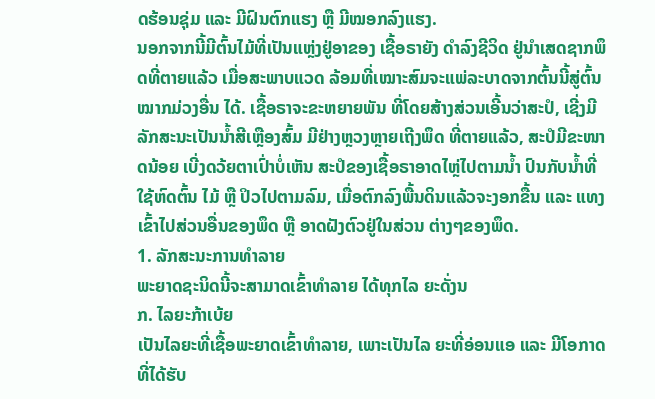ດຮ້ອນຊຸ່ມ ແລະ ມີຝົນຕົກແຮງ ຫຼື ມີໝອກລົງແຮງ.
ນອກຈາກນີ້ມີຕົ້ນໄມ້ທີ່ເປັນແຫຼ່ງຢູ່ອາຂອງ ເຊື້ອຣາຍັງ ດຳລົງຊີວິດ ຢູ່ນຳເສດຊາກພຶດທີ່ຕາຍແລ້ວ ເມື່ອສະພາບແວດ ລ້ອມທີ່ເໝາະສົມຈະແພ່ລະບາດຈາກຕົ້ນນີ້ສູ່ຕົ້ນໝາກມ່ວງອື່ນ ໄດ້. ເຊື້ອຣາຈະຂະຫຍາຍພັນ ທີ່ໂດຍສ້າງສ່ວນເອີ້ນວ່າສະປໍ, ເຊີ່ງມີລັກສະນະເປັນນໍ້າສີເຫຼືອງສົ້ມ ມີຢ່າງຫຼວງຫຼາຍເຖີງພຶດ ທີ່ຕາຍແລ້ວ, ສະປໍມີຂະໜາດນ້ອຍ ເບີ່ງດວ້ຍຕາເປົ່າບໍ່ເຫັນ ສະປໍຂອງເຊື້ອຣາອາດໄຫຼ່ໄປຕາມນໍ້າ ປົນກັບນ້ຳທີ່ໃຊ້ຫົດຕົ້ນ ໄມ້ ຫຼື ປິວໄປຕາມລົມ, ເມື່ອຕົກລົງພື້ນດິນແລ້ວຈະງອກຂື້ນ ແລະ ແທງເຂົ້າໄປສ່ວນອື່ນຂອງພຶດ ຫຼື ອາດຝັງຕົວຢູ່ໃນສ່ວນ ຕ່າງໆຂອງພຶດ.
1. ລັກສະນະການທຳລາຍ
ພະຍາດຊະນິດນີ້ຈະສາມາດເຂົ້າທຳລາຍ ໄດ້ທຸກໄລ ຍະດັ່ງນ
ກ. ໄລຍະກ້າເບ້ຍ
ເປັນໄລຍະທີ່ເຊື້ອພະຍາດເຂົ້າທຳລາຍ, ເພາະເປັນໄລ ຍະທີ່ອ່ອນແອ ແລະ ມີໂອກາດທີ່ໄດ້ຮັບ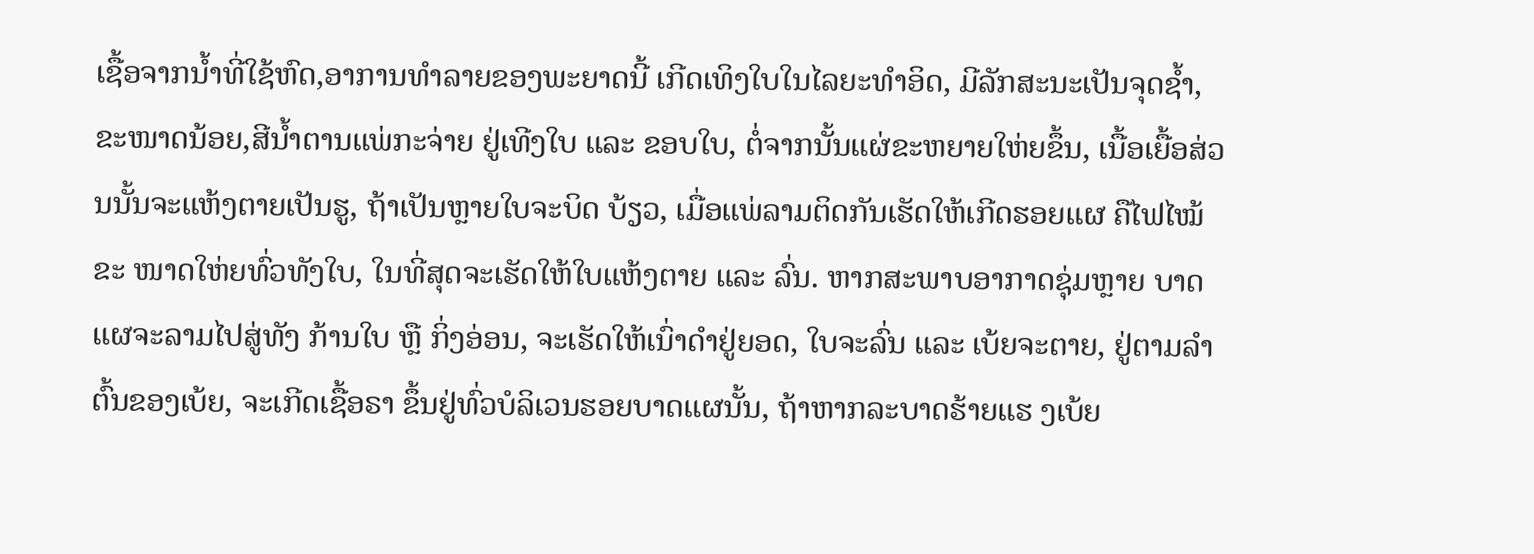ເຊື້ອຈາກນ້ຳທີ່ໃຊ້ຫົດ,ອາການທຳລາຍຂອງພະຍາດນີ້ ເກີດເທິງໃບໃນໄລຍະທຳອິດ, ມີລັກສະນະເປັນຈຸດຊ້ຳ,ຂະໜາດນ້ອຍ,ສີນ້ຳຕານແພ່ກະຈ່າຍ ຢູ່ເທີງໃບ ແລະ ຂອບໃບ, ຕໍ່ຈາກນັ້ນແຜ່ຂະຫຍາຍໃຫ່ຍຂຶ້ນ, ເນື້ອເຍື້ອສ່ວນນັ້ນຈະແຫ້ງຕາຍເປັນຮູ, ຖ້າເປັນຫຼາຍໃບຈະບິດ ບ້ຽວ, ເມື່ອແພ່ລາມຕິດກັນເຮັດໃຫ້ເກີດຮອຍແຜ ຄືໄຟໄໝ້ຂະ ໜາດໃຫ່ຍທົ່ວທັງໃບ, ໃນທີ່ສຸດຈະເຮັດໃຫ້ໃບແຫ້ງຕາຍ ແລະ ລົ່ນ. ຫາກສະພາບອາກາດຊຸ່ມຫຼາຍ ບາດແຜຈະລາມໄປສູ່ທັງ ກ້ານໃບ ຫຼື ກິ່ງອ່ອນ, ຈະເຮັດໃຫ້ເນົ່າດຳຢູ່ຍອດ, ໃບຈະລົ່ນ ແລະ ເບ້ຍຈະຕາຍ, ຢູ່ຕາມລຳຕົ້ນຂອງເບ້ຍ, ຈະເກີດເຊື້ອຣາ ຂຶ້ນຢູ່ທົ່ວບໍລິເວນຮອຍບາດແຜນັ້ນ, ຖ້າຫາກລະບາດຮ້າຍແຮ ງເບ້ຍ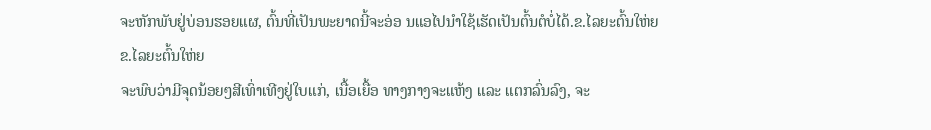ຈະຫັກພັບຢູ່ບ່ອນຮອຍແຜ, ຕົ້ນທີ່ເປັນພະຍາດນີ້ຈະອ່ອ ນແອໄປນຳໃຊ້ເຮັດເປັນຕົ້ນຕໍບໍ່ໄດ້.ຂ.ໄລຍະຕົ້ນໃຫ່ຍ
ຂ.ໄລຍະຕົ້ນໃຫ່ຍ
ຈະພົບວ່າມີຈຸດນ້ອຍໆສີເທົ່າເທີງຢູ່ໃບແກ່, ເນື້ອເຍື້ອ ທາງກາງຈະແຫ້ງ ແລະ ແຕກລົ່ນລົງ, ຈະ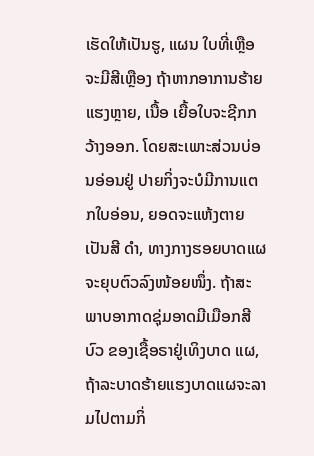ເຮັດໃຫ້ເປັນຮູ, ແຜນ ໃບທີ່ເຫຼືອຈະມີສີເຫຼືອງ ຖ້າຫາກອາການຮ້າຍແຮງຫຼາຍ, ເນື້ອ ເຍື້ອໃບຈະຊີກກວ້າງອອກ. ໂດຍສະເພາະສ່ວນບ່ອນອ່ອນຢູ່ ປາຍກິ່ງຈະບໍມີການແຕກໃບອ່ອນ, ຍອດຈະແຫ້ງຕາຍເປັນສີ ດຳ, ທາງກາງຮອຍບາດແຜຈະຍຸບຕົວລົງໜ້ອຍໜຶ່ງ. ຖ້າສະ ພາບອາກາດຊຸ່ມອາດມີເມືອກສີບົວ ຂອງເຊື້ອຣາຢູ່ເທິງບາດ ແຜ, ຖ້າລະບາດຮ້າຍແຮງບາດແຜຈະລາມໄປຕາມກິ່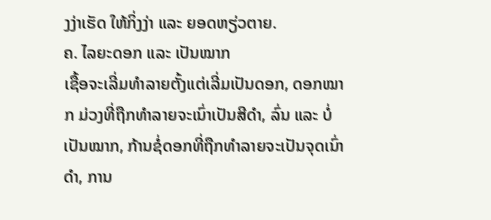ງງ່າເຮັດ ໃຫ້ກິ່ງງ່າ ແລະ ຍອດຫຽ່ວຕາຍ.
ຄ. ໄລຍະດອກ ແລະ ເປັນໝາກ
ເຊື້ອຈະເລີ່ມທຳລາຍຕັ້ງແຕ່ເລີ່ມເປັນດອກ, ດອກໝາກ ມ່ວງທີ່ຖືກທຳລາຍຈະເນົ່າເປັນສີດຳ, ລົ່ນ ແລະ ບໍ່ເປັນໝາກ, ກ້ານຊໍ່ດອກທີ່ຖືກທຳລາຍຈະເປັນຈຸດເນົ່າດຳ, ການ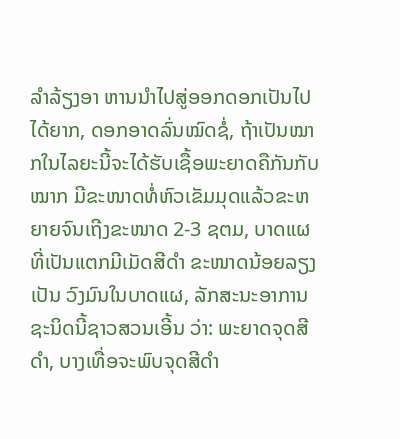ລໍາລ້ຽງອາ ຫານນໍາໄປສູ່ອອກດອກເປັນໄປໄດ້ຍາກ, ດອກອາດລົ່ນໝົດຊໍ່, ຖ້າເປັນໝາກໃນໄລຍະນີ້ຈະໄດ້ຮັບເຊື້ອພະຍາດຄືກັນກັບໝາກ ມີຂະໜາດທໍ່ຫົວເຂັມມຸດແລ້ວຂະຫຍາຍຈົນເຖີງຂະໜາດ 2-3 ຊຕມ, ບາດແຜທີ່ເປັນແຕກມີເມັດສີດໍາ ຂະໜາດນ້ອຍລຽງເປັນ ວົງມົນໃນບາດແຜ, ລັກສະນະອາການຊະນິດນີ້ຊາວສວນເອີ້ນ ວ່າ: ພະຍາດຈຸດສີດຳ, ບາງເທື່ອຈະພົບຈຸດສີດໍາ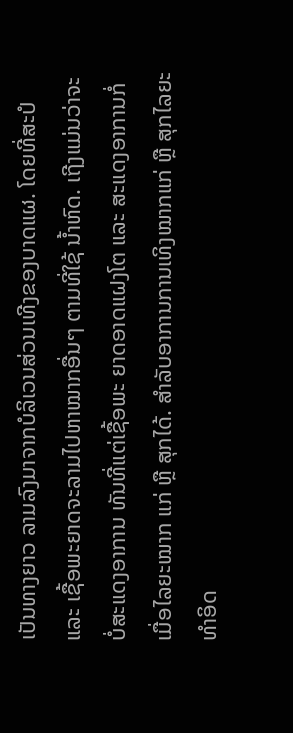ເປັນທາງຍາວ ລາມລົງມາຈາກບໍລິເວນສ່ວນເທີງຂອງບາດແຜ. ໂດຍທີ່ສະປໍ ແລະ ເຊື້ອພະຍາດຈະລາມໄປຫາໝາກອື່ນໆ ຕາມທີ່ໃຊ້ ນໍ້າຫົດ. ເຖີງແມ່ນວ່າຈະບໍ່ສະແດງອາການ ທັນທີ່ແຕ່ເຊື້ອພະ ຍາດອາດແຝງໂຕ ແລະ ສະແດງອາການກໍ່ເມື່ອໄລຍະໝາກ ແກ່ ຫຼື ສຸກໄດ້. ສຳລັບອາການການເທິງໝາກແກ່ ຫຼື ສຸກໄລຍະ ທຳອິດ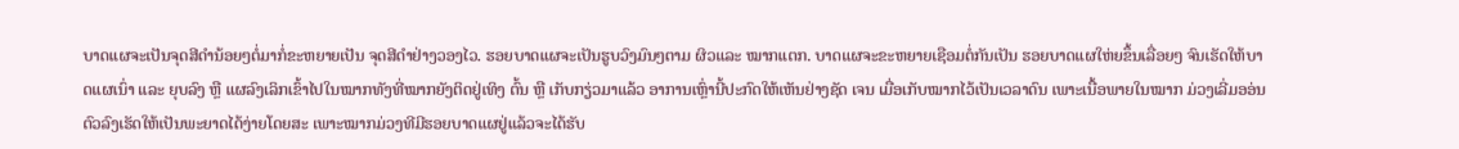ບາດແຜຈະເປັນຈຸດສີດຳນ້ອຍໆຕໍ່ມາກໍ່ຂະຫຍາຍເປັນ ຈຸດສີດຳຢ່າງວອງໄວ. ຮອຍບາດແຜຈະເປັນຮູບວົງມົນໆຕາມ ຜິວແລະ ໝາກແຕກ. ບາດແຜຈະຂະຫຍາຍເຊືອມຕໍ່ກັນເປັນ ຮອຍບາດແຜໃຫ່ຍຂຶ້ນເລື່ອຍໆ ຈົນເຮັດໃຫ້ບາດແຜເນົ່າ ແລະ ຍຸບລົງ ຫຼື ແຜລົງເລິກເຂົ້າໄປໃນໝາກທັງທີ່ໝາກຍັງຕິດຢູ່ເທິງ ຕົ້ນ ຫຼື ເກັບກຽ່ວມາແລ້ວ ອາການເຫຼົ່ານີ້ປະກົດໃຫ້ເຫັນຢ່າງຊັດ ເຈນ ເມື່ອເກັບໝາກໄວ້ເປັນເວລາດົນ ເພາະເນື້ອພາຍໃນໝາກ ມ່ວງເລີ່ມອອ່ນຕົວລົງເຮັດໃຫ້ເປັນພະຍາດໄດ້ງ່າຍໂດຍສະ ເພາະໝາກມ່ວງທີມີຮອຍບາດແຜຢູ່ແລ້ວຈະໄດ້ຮັບ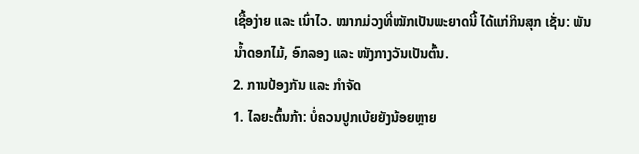ເຊື້ອງ່າຍ ແລະ ເນົ່າໄວ. ໝາກມ່ວງທີ່ໝັກເປັນພະຍາດນີ້ ໄດ້ແກ່ກິນສຸກ ເຊັ່ນ: ພັນນໍ້າດອກໄມ້, ອົກລອງ ແລະ ໜັງກາງວັນເປັນຕົ້ນ.
2. ການປ້ອງກັນ ແລະ ກຳຈັດ
1. ໄລຍະຕົ້ນກ້າ: ບໍ່ຄວນປູກເບ້ຍຍັງນ້ອຍຫຼາຍ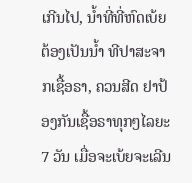ເກີນໄປ, ນ້ຳທີ່ທີ່ຫົດເບ້ຍຕ້ອງເປັນນໍ້າ ທີປາສະຈາກເຊື້ອຣາ, ຄວນສີດ ຢາປ້ອງກັນເຊື້ອຣາທຸກໆໄລຍະ 7 ວັນ ເມື່ອຈະເບ້ຍຈະເລີນ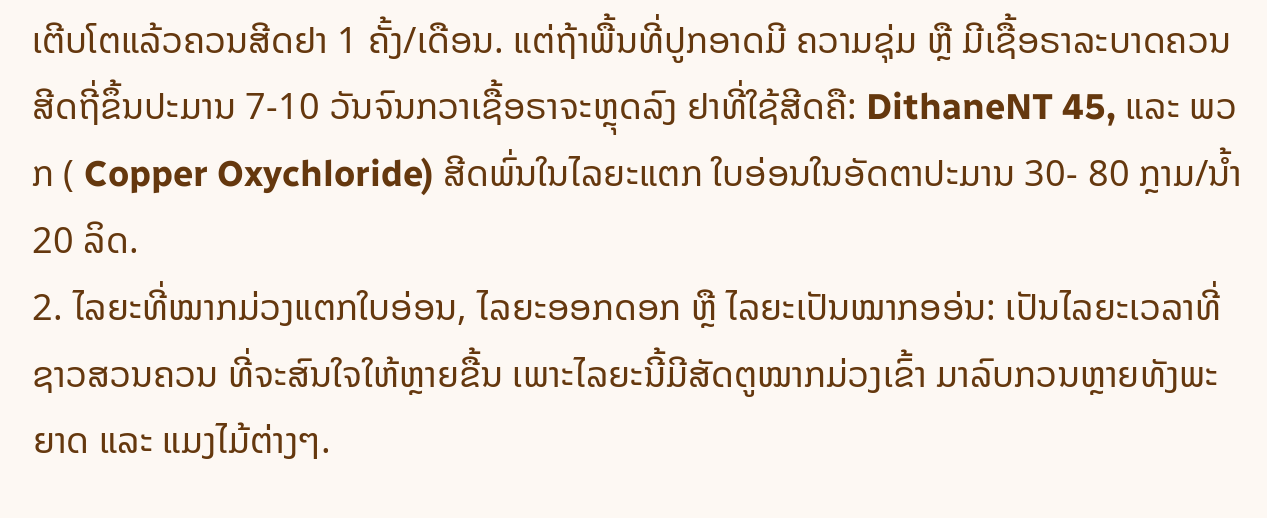ເຕີບໂຕແລ້ວຄວນສີດຢາ 1 ຄັ້ງ/ເດືອນ. ແຕ່ຖ້າພື້ນທີ່ປູກອາດມີ ຄວາມຊຸ່ມ ຫຼື ມີເຊື້ອຣາລະບາດຄວນສີດຖີ່ຂຶ້ນປະມານ 7-10 ວັນຈົນກວາເຊື້ອຣາຈະຫຼຸດລົງ ຢາທີ່ໃຊ້ສີດຄື: DithaneNT 45, ແລະ ພວກ ( Copper Oxychloride) ສີດພົ່ນໃນໄລຍະແຕກ ໃບອ່ອນໃນອັດຕາປະມານ 30- 80 ກຼາມ/ນໍ້າ 20 ລິດ.
2. ໄລຍະທີ່ໝາກມ່ວງແຕກໃບອ່ອນ, ໄລຍະອອກດອກ ຫຼື ໄລຍະເປັນໝາກອອ່ນ: ເປັນໄລຍະເວລາທີ່ຊາວສວນຄວນ ທີ່ຈະສົນໃຈໃຫ້ຫຼາຍຂື້ນ ເພາະໄລຍະນີ້ມີສັດຕູໝາກມ່ວງເຂົ້າ ມາລົບກວນຫຼາຍທັງພະຍາດ ແລະ ແມງໄມ້ຕ່າງໆ.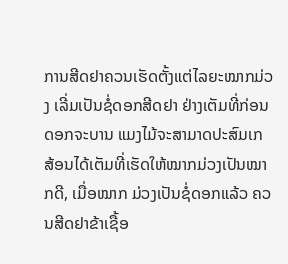ການສີດຢາຄວນເຮັດຕັ້ງແຕ່ໄລຍະໝາກມ່ວງ ເລີ່ມເປັນຊໍ່ດອກສີດຢາ ຢ່າງເຕັມທີ່ກ່ອນດອກຈະບານ ແມງໄມ້ຈະສາມາດປະສົມເກ ສ້ອນໄດ້ເຕັມທີ່ເຮັດໃຫ້ໝາກມ່ວງເປັນໝາກດີ, ເມື່ອໝາກ ມ່ວງເປັນຊໍ່ດອກແລ້ວ ຄວນສີດຢາຂ້າເຊື້ອ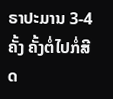ຣາປະມານ 3-4 ຄັ້ງ ຄັ້ງຕໍ່ໄປກໍ່ສີດ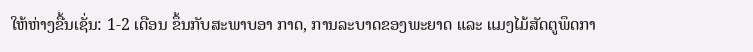ໃຫ້ຫ່າງຂື້ນເຊັ່ນ: 1-2 ເດືອນ ຂຶ້ນກັບສະພາບອາ ກາດ, ການລະບາດຂອງພະຍາດ ແລະ ແມງໄມ້ສັດຕູພຶດກາ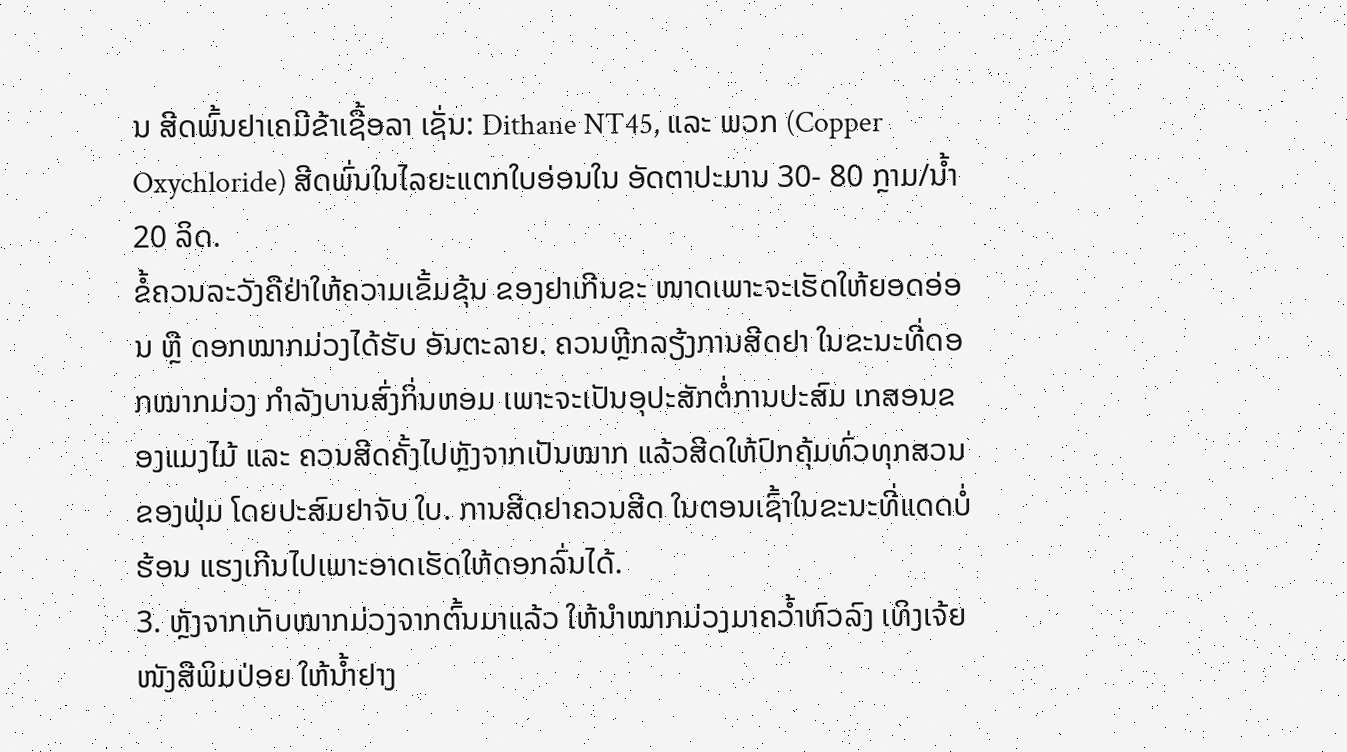ນ ສີດພົ້ນຢາເຄມີຂ້າເຊື້ອລາ ເຊັ່ນ: Dithane NT45, ແລະ ພວກ (Copper Oxychloride) ສີດພົ່ນໃນໄລຍະແຕກໃບອ່ອນໃນ ອັດຕາປະມານ 30- 80 ກຼາມ/ນ້ຳ 20 ລິດ.
ຂໍ້ຄວນລະວັງຄືຢ່າໃຫ້ຄວາມເຂັ້ມຂຸ້ນ ຂອງຢາເກີນຂະ ໜາດເພາະຈະເຮັດໃຫ້ຍອດອ່ອນ ຫຼື ດອກໝາກມ່ວງໄດ້ຮັບ ອັນຕະລາຍ. ຄວນຫຼີກລຽ້ງການສີດຢາ ໃນຂະນະທີ່ດອກໝາກມ່ວງ ກຳລັງບານສົ່ງກິ່ນຫອມ ເພາະຈະເປັນອຸປະສັກຕໍ່ການປະສົມ ເກສອນຂອງແມງໄມ້ ແລະ ຄວນສີດຄັ້ງໄປຫຼັງຈາກເປັນໝາກ ແລ້ວສີດໃຫ້ປົກຄຸ້ມທົ່ວທຸກສວນຂອງຟຸ່ມ ໂດຍປະສົມຢາຈັບ ໃບ. ການສີດຢາຄວນສີດ ໃນຕອນເຊົ້າໃນຂະນະທີ່ແດດບໍ່ຮ້ອນ ແຮງເກີນໄປເພາະອາດເຮັດໃຫ້ດອກລົ່ນໄດ້.
3. ຫຼັງຈາກເກັບໝາກມ່ວງຈາກຕົ້ນມາແລ້ວ ໃຫ້ນຳໝາກມ່ວງມາຄວ້ຳຫົວລົງ ເທິງເຈ້ຍໜັງສືພິມປ່ອຍ ໃຫ້ນໍ້າຢາງ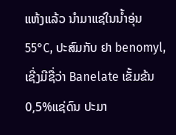ແຫ້ງແລ້ວ ນຳມາແຊ່ໃນນໍ້າອຸ່ນ 55°C, ປະສົມກັບ ຢາ benomyl, ເຊີ່ງມີຊື່ວ່າ Banelate ເຂັ້ມຂ້ນ 0,5%ແຊ່ດົນ ປະມາ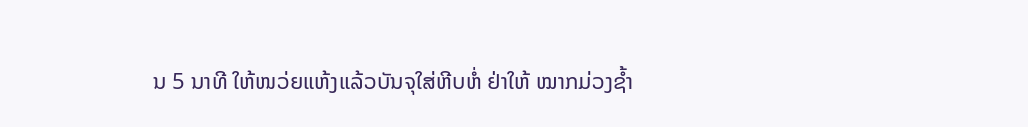ນ 5 ນາທີ ໃຫ້ໜວ່ຍແຫ້ງແລ້ວບັນຈຸໃສ່ຫີບຫໍ່ ຢ່າໃຫ້ ໝາກມ່ວງຊໍ້າ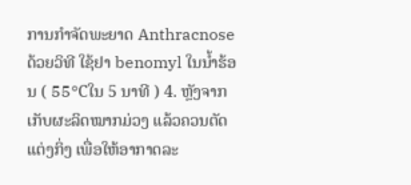ການກຳຈັດພະຍາດ Anthracnose ດ້ວຍວິທີ ໃຊ້ຢາ benomyl ໃນນໍ້າຮ້ອນ ( 55°Cໃນ 5 ນາທີ ) 4. ຫຼັງຈາກເກັບຜະລິດໝາກມ່ວງ ແລ້ວຄວນຕັດແຕ່ງກິ່ງ ເພື່ອໃຫ້ອາກາດລະ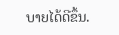ບາຍໄດ້ດີຂຶ້ນ.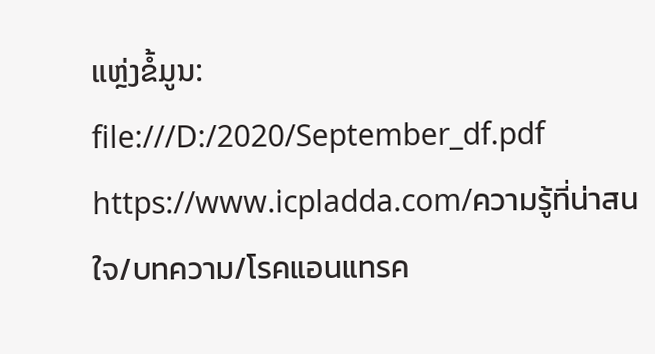ແຫຼ່ງຂໍ້ມູນ: file:///D:/2020/September_df.pdf
https://www.icpladda.com/ความรู้ที่น่าสนใจ/บทความ/โรคแอนแทรค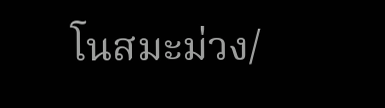โนสมะม่วง/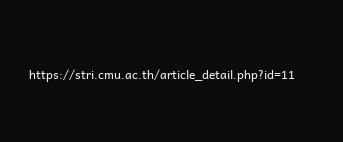https://stri.cmu.ac.th/article_detail.php?id=11